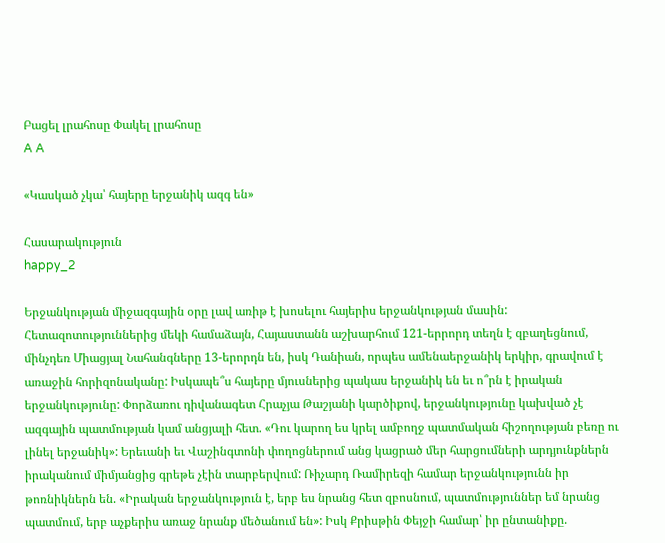Բացել լրահոսը Փակել լրահոսը
A A

«Կասկած չկա՝ հայերը երջանիկ ազգ են»

Հասարակություն
happy_2

Երջանկության միջազգային օրը լավ առիթ է խոսելու հայերիս երջանկության մասին: Հետազոտություններից մեկի համաձայն, Հայաստանն աշխարհում 121-երրորդ տեղն է զբաղեցնում, մինչդեռ Միացյալ Նահանգները 13-երորդն են, իսկ Դանիան, որպես ամենաերջանիկ երկիր, գրավում է առաջին հորիզոնականը: Իսկապե՞ս հայերը մյուսներից պակաս երջանիկ են եւ ո՞րն է իրական երջանկությունը: Փորձառու դիվանագետ Հրաչյա Թաշյանի կարծիքով, երջանկությունը կախված չէ ազգային պատմության կամ անցյալի հետ. «Դու կարող ես կրել ամբողջ պատմական հիշողության բեռը ու լինել երջանիկ»: Երեւանի եւ Վաշինգտոնի փողոցներում անց կացրած մեր հարցումների արդյունքներն իրականում միմյանցից գրեթե չէին տարբերվում: Ռիչարդ Ռամիրեզի համար երջանկությունն իր թոռնիկներն են. «Իրական երջանկություն է, երբ ես նրանց հետ զբոսնում, պատմություններ եմ նրանց պատմում, երբ աչքերիս առաջ նրանք մեծանում են»: Իսկ Քրիսթին Փեյջի համար՝ իր ընտանիքը.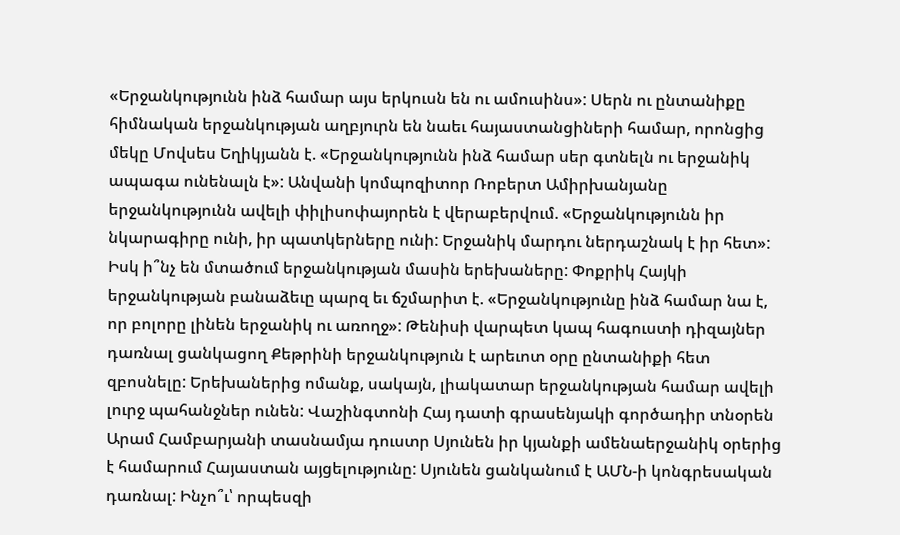«Երջանկությունն ինձ համար այս երկուսն են ու ամուսինս»: Սերն ու ընտանիքը հիմնական երջանկության աղբյուրն են նաեւ հայաստանցիների համար, որոնցից մեկը Մովսես Եղիկյանն է. «Երջանկությունն ինձ համար սեր գտնելն ու երջանիկ ապագա ունենալն է»: Անվանի կոմպոզիտոր Ռոբերտ Ամիրխանյանը երջանկությունն ավելի փիլիսոփայորեն է վերաբերվում. «Երջանկությունն իր նկարագիրը ունի, իր պատկերները ունի: Երջանիկ մարդու ներդաշնակ է իր հետ»: Իսկ ի՞նչ են մտածում երջանկության մասին երեխաները: Փոքրիկ Հայկի երջանկության բանաձեւը պարզ եւ ճշմարիտ է. «Երջանկությունը ինձ համար նա է, որ բոլորը լինեն երջանիկ ու առողջ»: Թենիսի վարպետ կապ հագուստի դիզայներ դառնալ ցանկացող Քեթրինի երջանկություն է արեւոտ օրը ընտանիքի հետ զբոսնելը: Երեխաներից ոմանք, սակայն, լիակատար երջանկության համար ավելի լուրջ պահանջներ ունեն: Վաշինգտոնի Հայ դատի գրասենյակի գործադիր տնօրեն Արամ Համբարյանի տասնամյա դուստր Սյունեն իր կյանքի ամենաերջանիկ օրերից է համարում Հայաստան այցելությունը: Սյունեն ցանկանում է ԱՄՆ-ի կոնգրեսական դառնալ: Ինչո՞ւ՝ որպեսզի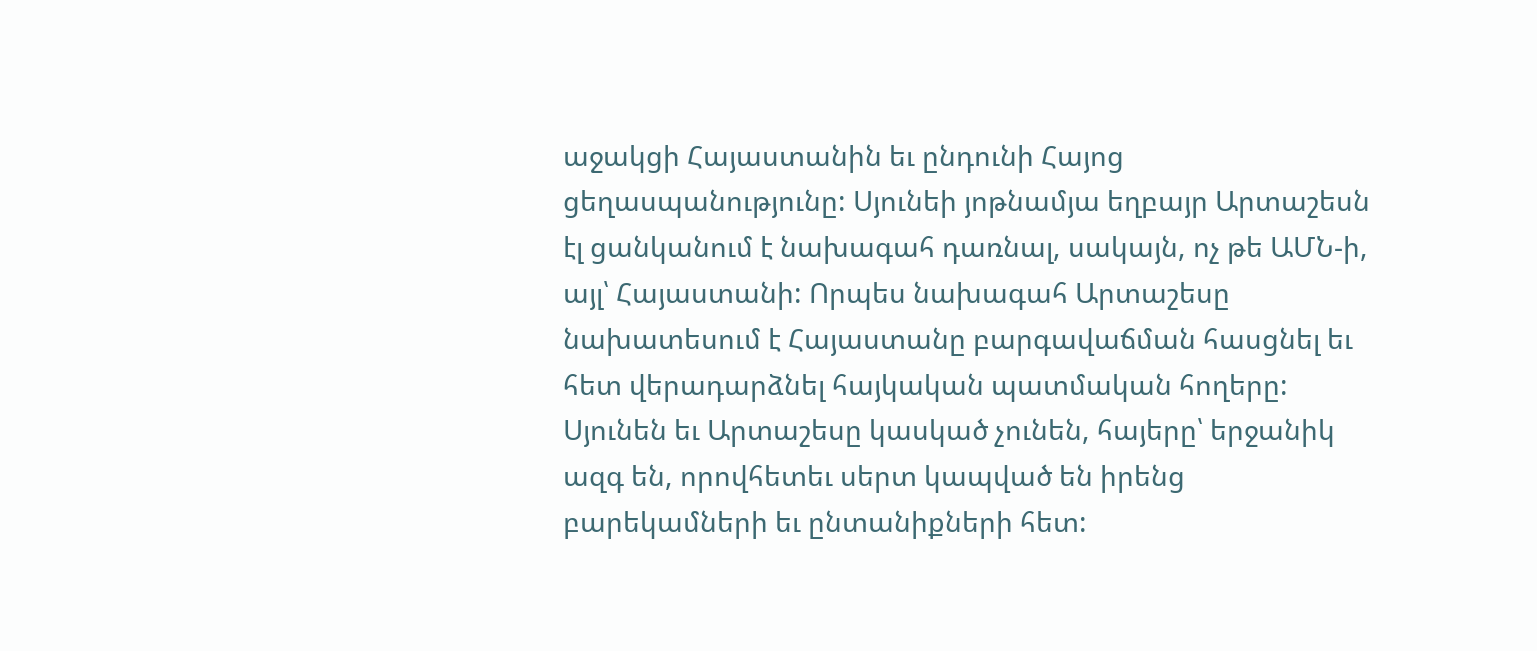աջակցի Հայաստանին եւ ընդունի Հայոց ցեղասպանությունը: Սյունեի յոթնամյա եղբայր Արտաշեսն էլ ցանկանում է նախագահ դառնալ, սակայն, ոչ թե ԱՄՆ-ի, այլ՝ Հայաստանի: Որպես նախագահ Արտաշեսը նախատեսում է Հայաստանը բարգավաճման հասցնել եւ հետ վերադարձնել հայկական պատմական հողերը: Սյունեն եւ Արտաշեսը կասկած չունեն, հայերը՝ երջանիկ ազգ են, որովհետեւ սերտ կապված են իրենց բարեկամների եւ ընտանիքների հետ: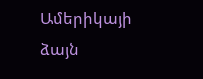Ամերիկայի ձայն